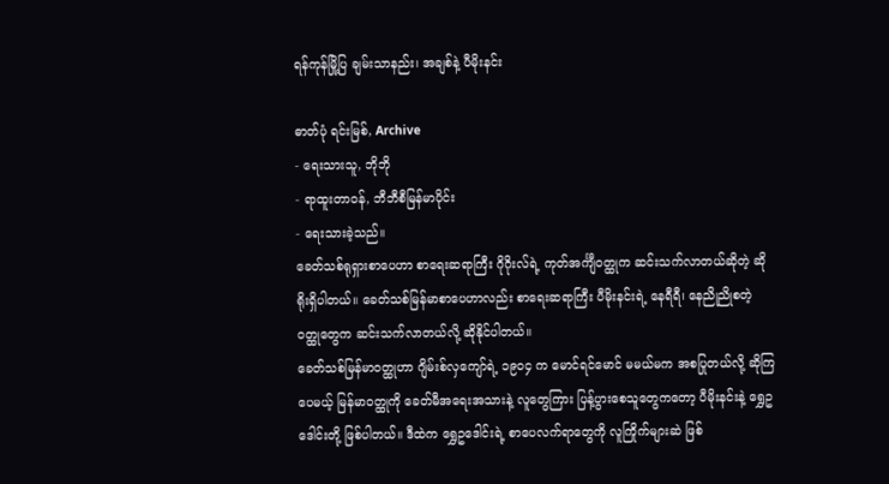ရန်ကုန်မြို့ပြ ချမ်းသာနည်း၊ အချစ်နဲ့ ပီမိုးနင်း

ဓာတ်ပုံ ရင်းမြစ်, Archive
- ရေးသားသူ, ဘိုဘို
- ရာထူးတာဝန်, ဘီဘီစီမြန်မာပိုင်း
- ရေးသားခဲ့သည်။
ခေတ်သစ်ရုရှားစာပေဟာ စာရေးဆရာကြီး ဂိုဂိုးလ်ရဲ့ ကုတ်အင်္ကျီဝတ္ထုက ဆင်းသက်လာတယ်ဆိုတဲ့ ဆိုရိုးရှိပါတယ်။ ခေတ်သစ်မြန်မာစာပေဟာလည်း စာရေးဆရာကြီး ပီမိုးနင်းရဲ့ နေရီရီ၊ နေညိုညိုစတဲ့ ဝတ္ထုတွေက ဆင်းသက်လာတယ်လို့ ဆိုနိုင်ပါတယ်။
ခေတ်သစ်မြန်မာဝတ္ထုဟာ ဂျိမ်းစ်လှကျော်ရဲ့ ၁၉ဝ၄ က မောင်ရင်မောင် မမယ်မက အစပြုတယ်လို့ ဆိုကြပေမယ့် မြန်မာဝတ္ထုကို ခေတ်မီအရေးအသားနဲ့ လူတွေကြား ပြန့်ပွားစေသူတွေကတော့ ပီမိုးနင်းနဲ့ ရွှေဥဒေါင်းတို့ ဖြစ်ပါတယ်။ ဒီထဲက ရွှေဥဒေါင်းရဲ့ စာပေလက်ရာတွေကို လူကြိုက်များဆဲ ဖြစ်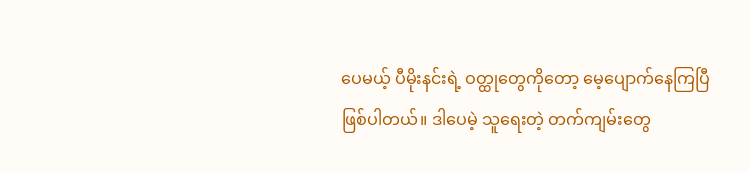ပေမယ့် ပီမိုးနင်းရဲ့ ဝတ္ထုတွေကိုတော့ မေ့ပျောက်နေကြပြီ ဖြစ်ပါတယ်။ ဒါပေမဲ့ သူရေးတဲ့ တက်ကျမ်းတွေ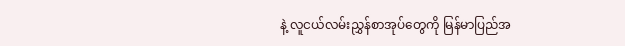နဲ့ လူငယ်လမ်းညွှန်စာအုပ်တွေကို မြန်မာပြည်အ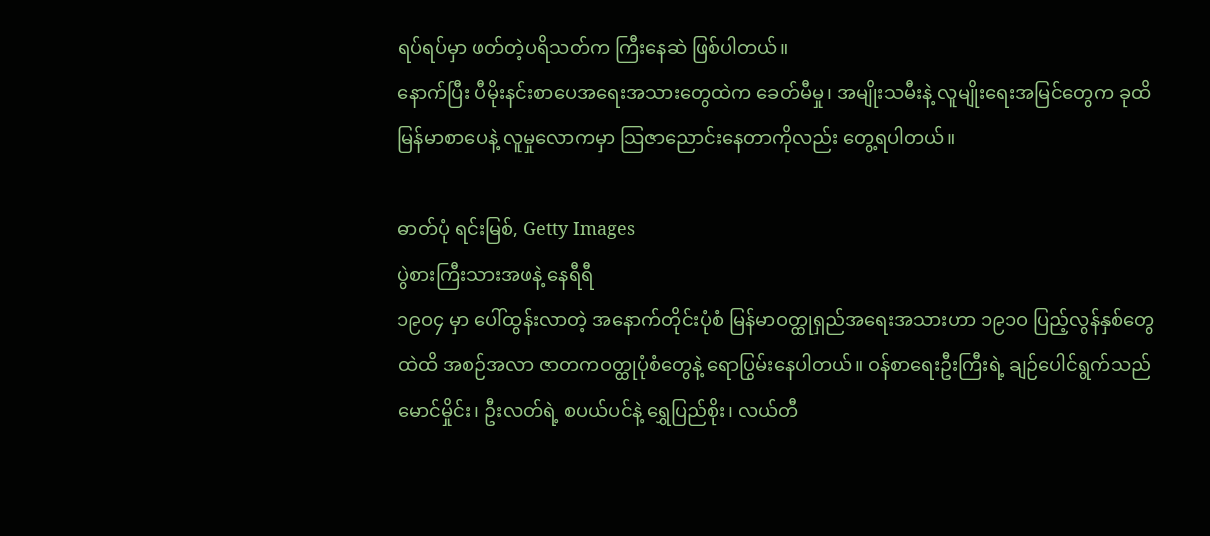ရပ်ရပ်မှာ ဖတ်တဲ့ပရိသတ်က ကြီးနေဆဲ ဖြစ်ပါတယ်။
နောက်ပြီး ပီမိုးနင်းစာပေအရေးအသားတွေထဲက ခေတ်မီမှု၊ အမျိုးသမီးနဲ့ လူမျိုးရေးအမြင်တွေက ခုထိ မြန်မာစာပေနဲ့ လူမှုလောကမှာ သြဇာညောင်းနေတာကိုလည်း တွေ့ရပါတယ်။

ဓာတ်ပုံ ရင်းမြစ်, Getty Images
ပွဲစားကြီးသားအဖနဲ့ နေရီရီ
၁၉ဝ၄ မှာ ပေါ်ထွန်းလာတဲ့ အနောက်တိုင်းပုံစံ မြန်မာဝတ္ထုရှည်အရေးအသားဟာ ၁၉၁ဝ ပြည့်လွန်နှစ်တွေထဲထိ အစဉ်အလာ ဇာတကဝတ္ထုပုံစံတွေနဲ့ ရောပြွမ်းနေပါတယ်။ ဝန်စာရေးဦးကြီးရဲ့ ချဉ်ပေါင်ရွက်သည်မောင်မှိုင်း၊ ဦးလတ်ရဲ့ စပယ်ပင်နဲ့ ရွှေပြည်စိုး၊ လယ်တီ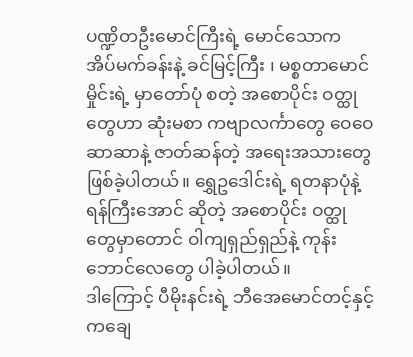ပဏ္ဍိတဦးမောင်ကြီးရဲ့ မောင်သောက အိပ်မက်ခန်းနဲ့ ခင်မြင့်ကြီး ၊ မစ္စတာမောင်မှိုင်းရဲ့ မှာတော်ပုံ စတဲ့ အစောပိုင်း ဝတ္ထုတွေဟာ ဆုံးမစာ ကဗျာလင်္ကာတွေ ဝေဝေဆာဆာနဲ့ ဇာတ်ဆန်တဲ့ အရေးအသားတွေ ဖြစ်ခဲ့ပါတယ်။ ရွှေဥဒေါင်းရဲ့ ရတနာပုံနဲ့ ရန်ကြီးအောင် ဆိုတဲ့ အစောပိုင်း ဝတ္ထုတွေမှာတောင် ဝါကျရှည်ရှည်နဲ့ ကုန်းဘောင်လေတွေ ပါခဲ့ပါတယ်။
ဒါကြောင့် ပီမိုးနင်းရဲ့ ဘီအေမောင်တင့်နှင့် ကချေ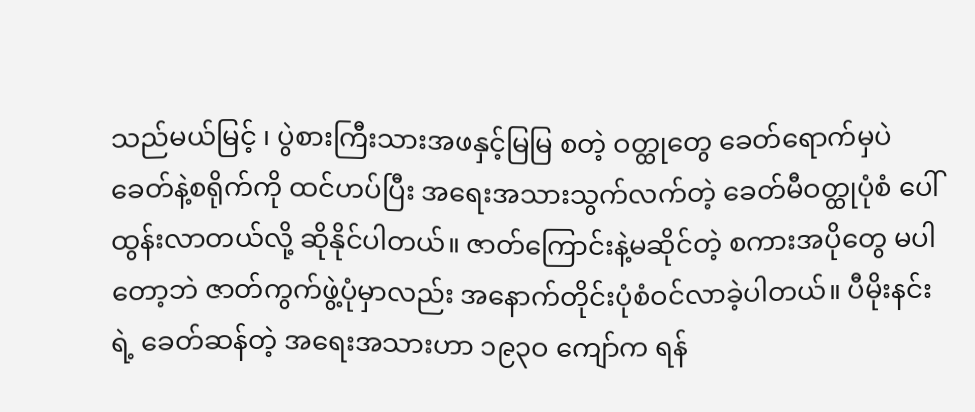သည်မယ်မြင့် ၊ ပွဲစားကြီးသားအဖနှင့်မြမြ စတဲ့ ဝတ္ထုတွေ ခေတ်ရောက်မှပဲ ခေတ်နဲ့စရိုက်ကို ထင်ဟပ်ပြီး အရေးအသားသွက်လက်တဲ့ ခေတ်မီဝတ္ထုပုံစံ ပေါ်ထွန်းလာတယ်လို့ ဆိုနိုင်ပါတယ်။ ဇာတ်ကြောင်းနဲ့မဆိုင်တဲ့ စကားအပိုတွေ မပါတော့ဘဲ ဇာတ်ကွက်ဖွဲ့ပုံမှာလည်း အနောက်တိုင်းပုံစံဝင်လာခဲ့ပါတယ်။ ပီမိုးနင်းရဲ့ ခေတ်ဆန်တဲ့ အရေးအသားဟာ ၁၉၃ဝ ကျော်က ရန်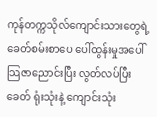ကုန်တက္ကသိုလ်ကျောင်းသားတွေရဲ့ ခေတ်စမ်းစာပေ ပေါ်ထွန်းမှုအပေါ် သြဇာညောင်းပြီး လွတ်လပ်ပြီးခေတ် ရုံးသုံးနဲ့ ကျောင်းသုံး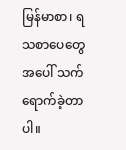မြန်မာစာ၊ ရသစာပေတွေအပေါ် သက်ရောက်ခဲ့တာပါ။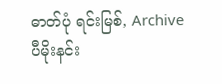ဓာတ်ပုံ ရင်းမြစ်, Archive
ပီမိုးနင်း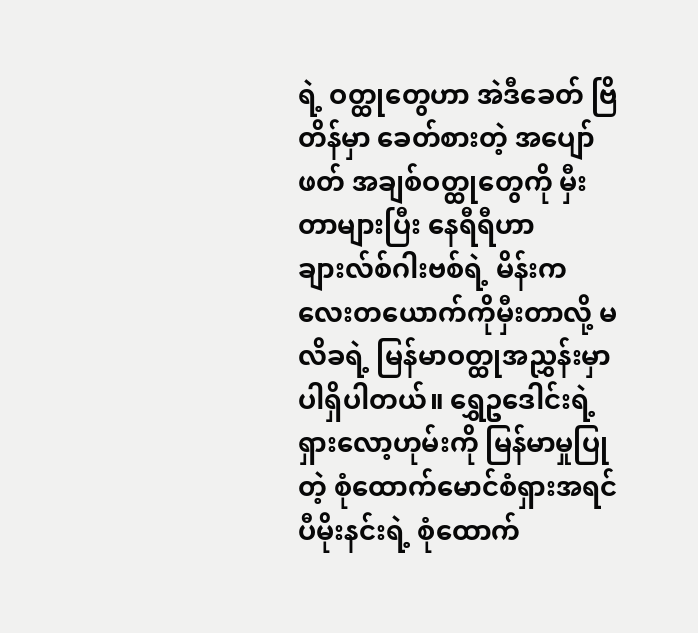ရဲ့ ဝတ္ထုတွေဟာ အဲဒီခေတ် ဗြိတိန်မှာ ခေတ်စားတဲ့ အပျော်ဖတ် အချစ်ဝတ္ထုတွေကို မှီးတာများပြီး နေရီရီဟာ ချားလ်စ်ဂါးဗစ်ရဲ့ မိန်းကလေးတယောက်ကိုမှီးတာလို့ မလိခရဲ့ မြန်မာဝတ္ထုအညွှန်းမှာ ပါရှိပါတယ်။ ရွှေဥဒေါင်းရဲ့ ရှားလော့ဟုမ်းကို မြန်မာမှုပြုတဲ့ စုံထောက်မောင်စံရှားအရင် ပီမိုးနင်းရဲ့ စုံထောက်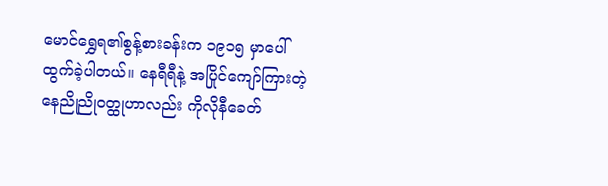မောင်ရွှေရ၏စွန့်စားခန်းက ၁၉၁၅ မှာပေါ်ထွက်ခဲ့ပါတယ်။ နေရီရီနဲ့ အပြိုင်ကျော်ကြားတဲ့ နေညိုညိုဝတ္ထုဟာလည်း ကိုလိုနီခေတ်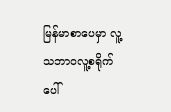မြန်မာစာပေမှာ လူ့သဘာဝလူ့စရိုက်ပေါ်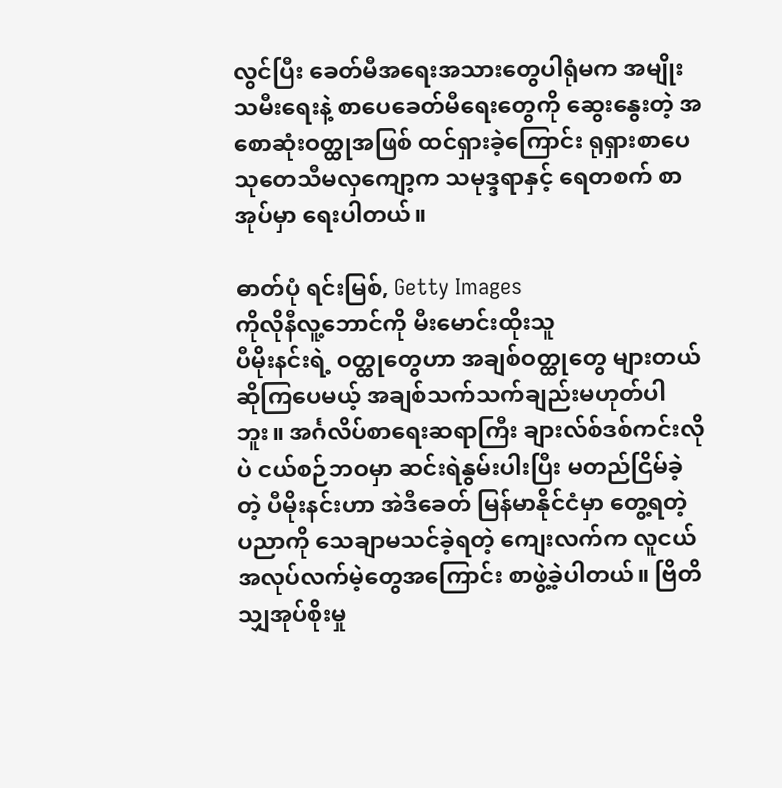လွင်ပြီး ခေတ်မီအရေးအသားတွေပါရုံမက အမျိုးသမီးရေးနဲ့ စာပေခေတ်မီရေးတွေကို ဆွေးနွေးတဲ့ အစောဆုံးဝတ္ထုအဖြစ် ထင်ရှားခဲ့ကြောင်း ရုရှားစာပေသုတေသီမလှကျော့က သမုဒ္ဒရာနှင့် ရေတစက် စာအုပ်မှာ ရေးပါတယ်။

ဓာတ်ပုံ ရင်းမြစ်, Getty Images
ကိုလိုနီလူ့ဘောင်ကို မီးမောင်းထိုးသူ
ပီမိုးနင်းရဲ့ ဝတ္ထုတွေဟာ အချစ်ဝတ္ထုတွေ များတယ်ဆိုကြပေမယ့် အချစ်သက်သက်ချည်းမဟုတ်ပါဘူး။ အင်္ဂလိပ်စာရေးဆရာကြီး ချားလ်စ်ဒစ်ကင်းလိုပဲ ငယ်စဉ်ဘဝမှာ ဆင်းရဲနွမ်းပါးပြီး မတည်ငြိမ်ခဲ့တဲ့ ပီမိုးနင်းဟာ အဲဒီခေတ် မြန်မာနိုင်ငံမှာ တွေ့ရတဲ့ ပညာကို သေချာမသင်ခဲ့ရတဲ့ ကျေးလက်က လူငယ်အလုပ်လက်မဲ့တွေအကြောင်း စာဖွဲ့ခဲ့ပါတယ်။ ဗြိတိသျှအုပ်စိုးမှု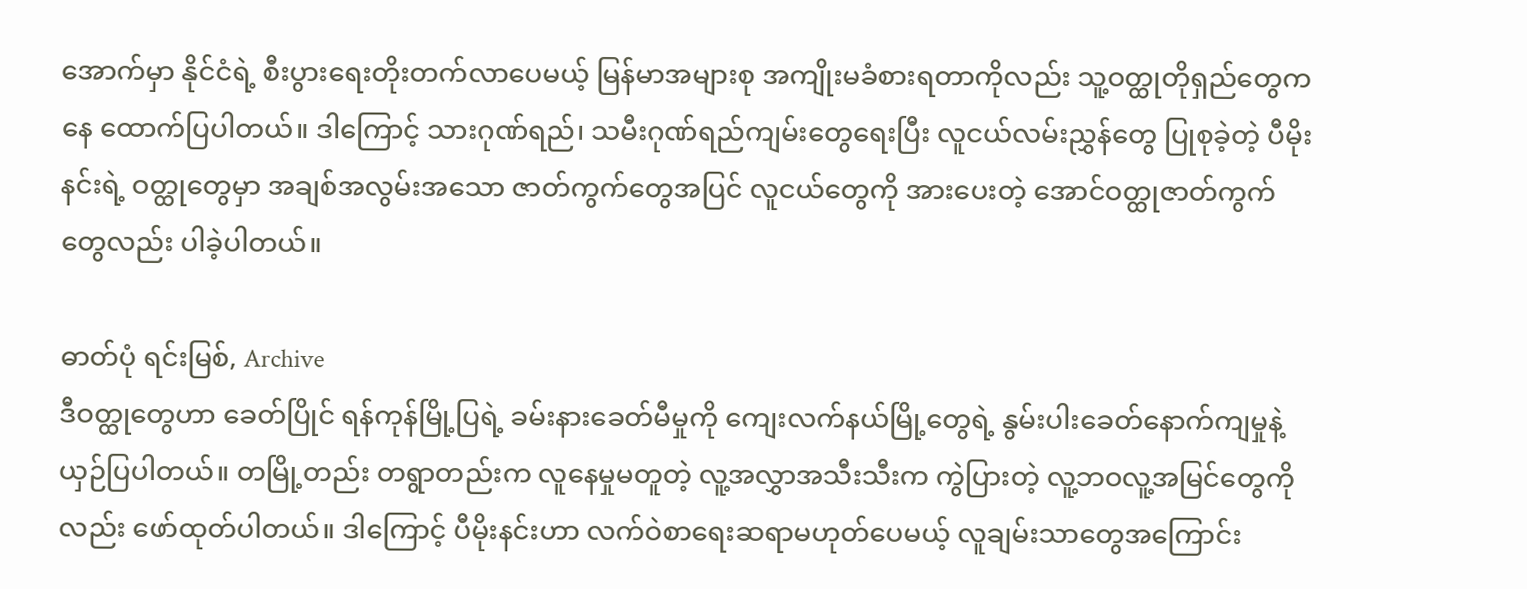အောက်မှာ နိုင်ငံရဲ့ စီးပွားရေးတိုးတက်လာပေမယ့် မြန်မာအများစု အကျိုးမခံစားရတာကိုလည်း သူ့ဝတ္ထုတိုရှည်တွေကနေ ထောက်ပြပါတယ်။ ဒါကြောင့် သားဂုဏ်ရည်၊ သမီးဂုဏ်ရည်ကျမ်းတွေရေးပြီး လူငယ်လမ်းညွှန်တွေ ပြုစုခဲ့တဲ့ ပီမိုးနင်းရဲ့ ဝတ္ထုတွေမှာ အချစ်အလွမ်းအသော ဇာတ်ကွက်တွေအပြင် လူငယ်တွေကို အားပေးတဲ့ အောင်ဝတ္ထုဇာတ်ကွက်တွေလည်း ပါခဲ့ပါတယ်။

ဓာတ်ပုံ ရင်းမြစ်, Archive
ဒီဝတ္ထုတွေဟာ ခေတ်ပြိုင် ရန်ကုန်မြို့ပြရဲ့ ခမ်းနားခေတ်မီမှုကို ကျေးလက်နယ်မြို့တွေရဲ့ နွမ်းပါးခေတ်နောက်ကျမှုနဲ့ ယှဉ်ပြပါတယ်။ တမြို့တည်း တရွာတည်းက လူနေမှုမတူတဲ့ လူ့အလွှာအသီးသီးက ကွဲပြားတဲ့ လူ့ဘဝလူ့အမြင်တွေကိုလည်း ဖော်ထုတ်ပါတယ်။ ဒါကြောင့် ပီမိုးနင်းဟာ လက်ဝဲစာရေးဆရာမဟုတ်ပေမယ့် လူချမ်းသာတွေအကြောင်း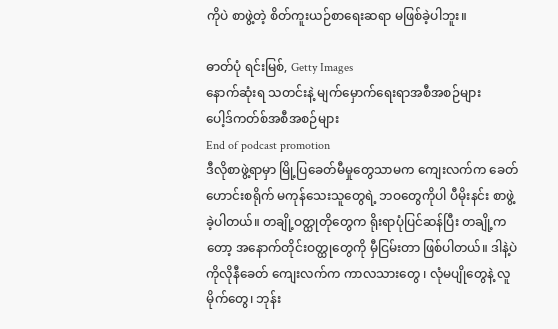ကိုပဲ စာဖွဲ့တဲ့ စိတ်ကူးယဉ်စာရေးဆရာ မဖြစ်ခဲ့ပါဘူး။

ဓာတ်ပုံ ရင်းမြစ်, Getty Images
နောက်ဆုံးရ သတင်းနဲ့ မျက်မှောက်ရေးရာအစီအစဉ်များ
ပေါ့ဒ်ကတ်စ်အစီအစဉ်များ
End of podcast promotion
ဒီလိုစာဖွဲ့ရာမှာ မြို့ပြခေတ်မီမှုတွေသာမက ကျေးလက်က ခေတ်ဟောင်းစရိုက် မကုန်သေးသူတွေရဲ့ ဘဝတွေကိုပါ ပီမိုးနင်း စာဖွဲ့ခဲ့ပါတယ်။ တချို့ဝတ္ထုတိုတွေက ရိုးရာပုံပြင်ဆန်ပြီး တချို့ကတော့ အနောက်တိုင်းဝတ္ထုတွေကို မှီငြမ်းတာ ဖြစ်ပါတယ်။ ဒါနဲ့ပဲ ကိုလိုနီခေတ် ကျေးလက်က ကာလသားတွေ ၊ လုံမပျိုတွေနဲ့ လူမိုက်တွေ၊ ဘုန်း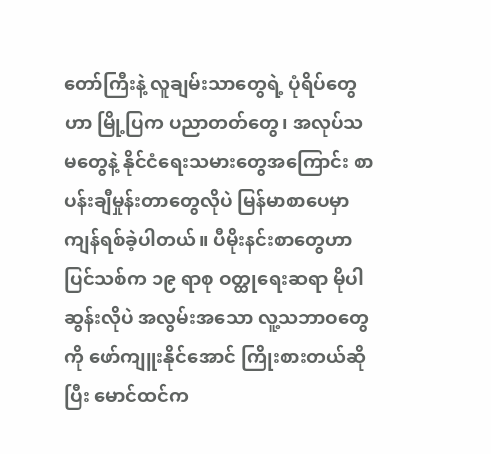တော်ကြီးနဲ့ လူချမ်းသာတွေရဲ့ ပုံရိပ်တွေဟာ မြို့ပြက ပညာတတ်တွေ၊ အလုပ်သမတွေနဲ့ နိုင်ငံရေးသမားတွေအကြောင်း စာပန်းချီမှုန်းတာတွေလိုပဲ မြန်မာစာပေမှာ ကျန်ရစ်ခဲ့ပါတယ်။ ပီမိုးနင်းစာတွေဟာ ပြင်သစ်က ၁၉ ရာစု ဝတ္ထုရေးဆရာ မိုပါဆွန်းလိုပဲ အလွမ်းအသော လူ့သဘာဝတွေကို ဖော်ကျူးနိုင်အောင် ကြိုးစားတယ်ဆိုပြီး မောင်ထင်က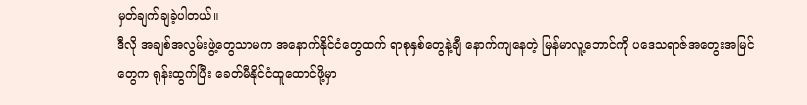မှတ်ချက်ချခဲ့ပါတယ်။
ဒီလို အချစ်အလွမ်းဖွဲ့တွေသာမက အနောက်နိုင်ငံတွေထက် ရာစုနှစ်တွေနဲ့ချီ နောက်ကျနေတဲ့ မြန်မာလူ့ဘောင်ကို ပဒေသရာဇ်အတွေးအမြင်တွေက ရုန်းထွက်ပြီး ခေတ်မီနိုင်ငံထူထောင်ဖို့မှာ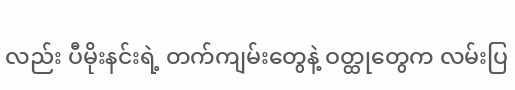လည်း ပီမိုးနင်းရဲ့ တက်ကျမ်းတွေနဲ့ ဝတ္ထုတွေက လမ်းပြ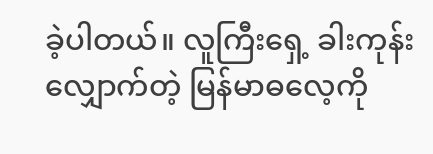ခဲ့ပါတယ်။ လူကြီးရှေ့ ခါးကုန်းလျှောက်တဲ့ မြန်မာဓလေ့ကို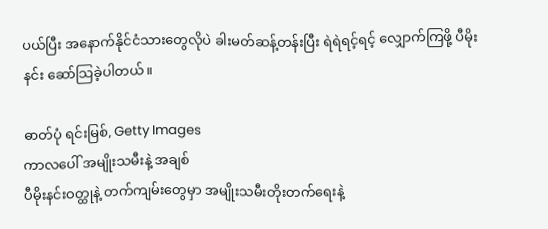ပယ်ပြီး အနောက်နိုင်ငံသားတွေလိုပဲ ခါးမတ်ဆန့်တန်းပြီး ရဲရဲရင့်ရင့် လျှောက်ကြဖို့ ပီမိုးနင်း ဆော်သြခဲ့ပါတယ်။

ဓာတ်ပုံ ရင်းမြစ်, Getty Images
ကာလပေါ် အမျိုးသမီးနဲ့ အချစ်
ပီမိုးနင်းဝတ္ထုနဲ့ တက်ကျမ်းတွေမှာ အမျိုးသမီးတိုးတက်ရေးနဲ့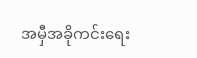အမှီအခိုကင်းရေး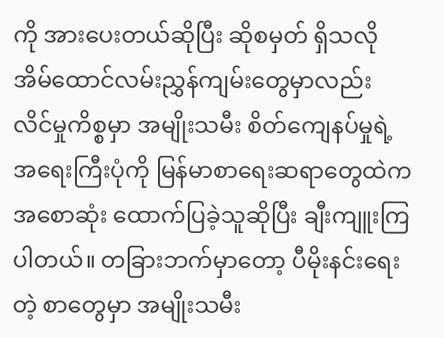ကို အားပေးတယ်ဆိုပြီး ဆိုစမှတ် ရှိသလို အိမ်ထောင်လမ်းညွှန်ကျမ်းတွေမှာလည်း လိင်မှုကိစ္စမှာ အမျိုးသမီး စိတ်ကျေနပ်မှုရဲ့ အရေးကြီးပုံကို မြန်မာစာရေးဆရာတွေထဲက အစောဆုံး ထောက်ပြခဲ့သူဆိုပြီး ချီးကျူးကြပါတယ်။ တခြားဘက်မှာတော့ ပီမိုးနင်းရေးတဲ့ စာတွေမှာ အမျိုးသမီး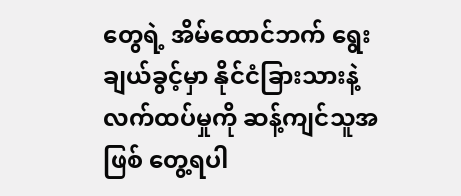တွေရဲ့ အိမ်ထောင်ဘက် ရွေးချယ်ခွင့်မှာ နိုင်ငံခြားသားနဲ့ လက်ထပ်မှုကို ဆန့်ကျင်သူအဖြစ် တွေ့ရပါ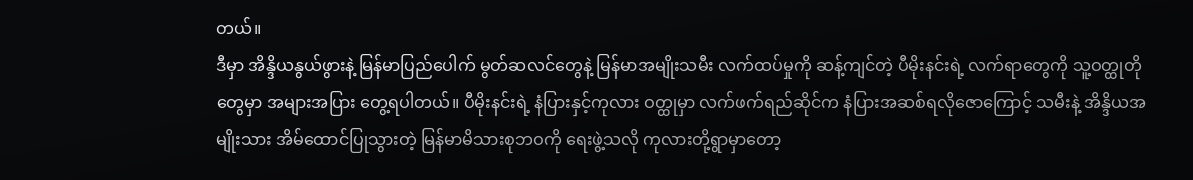တယ်။
ဒီမှာ အိန္ဒိယနွယ်ဖွားနဲ့ မြန်မာပြည်ပေါက် မွတ်ဆလင်တွေနဲ့ မြန်မာအမျိုးသမီး လက်ထပ်မှုကို ဆန့်ကျင်တဲ့ ပီမိုးနင်းရဲ့ လက်ရာတွေကို သူ့ဝတ္ထုတိုတွေမှာ အများအပြား တွေ့ရပါတယ်။ ပီမိုးနင်းရဲ့ နံပြားနှင့်ကုလား ဝတ္ထုမှာ လက်ဖက်ရည်ဆိုင်က နံပြားအဆစ်ရလိုဇောကြောင့် သမီးနဲ့ အိန္ဒိယအမျိုးသား အိမ်ထောင်ပြုသွားတဲ့ မြန်မာမိသားစုဘဝကို ရေးဖွဲ့သလို ကုလားတို့ရွာမှာတော့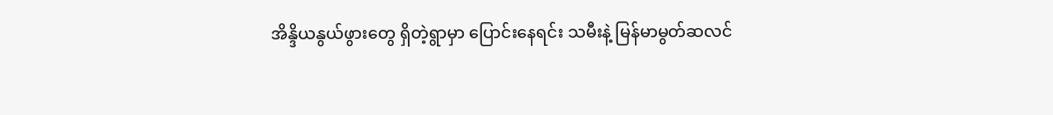အိန္ဒိယနွယ်ဖွားတွေ ရှိတဲ့ရွာမှာ ပြောင်းနေရင်း သမီးနဲ့ မြန်မာမွတ်ဆလင်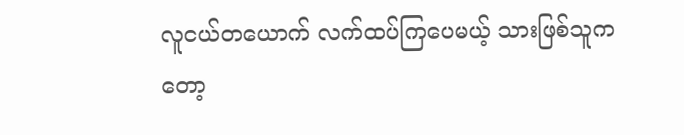လူငယ်တယောက် လက်ထပ်ကြပေမယ့် သားဖြစ်သူကတော့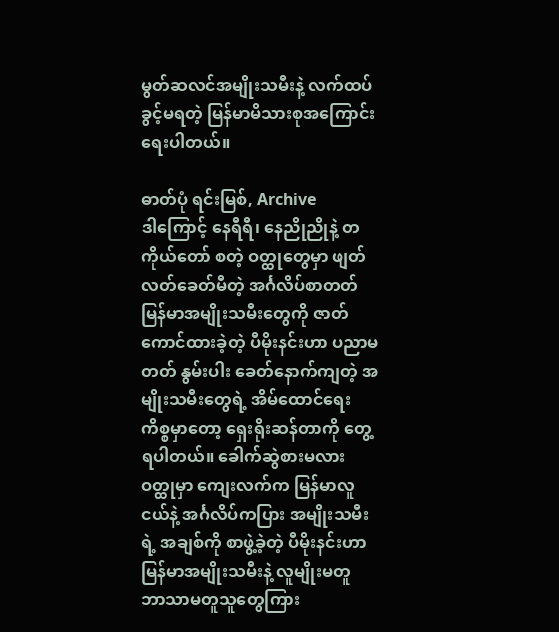မွတ်ဆလင်အမျိုးသမီးနဲ့ လက်ထပ်ခွင့်မရတဲ့ မြန်မာမိသားစုအကြောင်း ရေးပါတယ်။

ဓာတ်ပုံ ရင်းမြစ်, Archive
ဒါကြောင့် နေရီရီ၊ နေညိုညိုနဲ့ တကိုယ်တော် စတဲ့ ဝတ္ထုတွေမှာ ဖျတ်လတ်ခေတ်မီတဲ့ အင်္ဂလိပ်စာတတ် မြန်မာအမျိုးသမီးတွေကို ဇာတ်ကောင်ထားခဲ့တဲ့ ပီမိုးနင်းဟာ ပညာမတတ် နွမ်းပါး ခေတ်နောက်ကျတဲ့ အမျိုးသမီးတွေရဲ့ အိမ်ထောင်ရေးကိစ္စမှာတော့ ရှေးရိုးဆန်တာကို တွေ့ရပါတယ်။ ခေါက်ဆွဲစားမလား ဝတ္ထုမှာ ကျေးလက်က မြန်မာလူငယ်နဲ့ အင်္ဂလိပ်ကပြား အမျိုးသမီးရဲ့ အချစ်ကို စာဖွဲ့ခဲ့တဲ့ ပီမိုးနင်းဟာ မြန်မာအမျိုးသမီးနဲ့ လူမျိုးမတူ ဘာသာမတူသူတွေကြား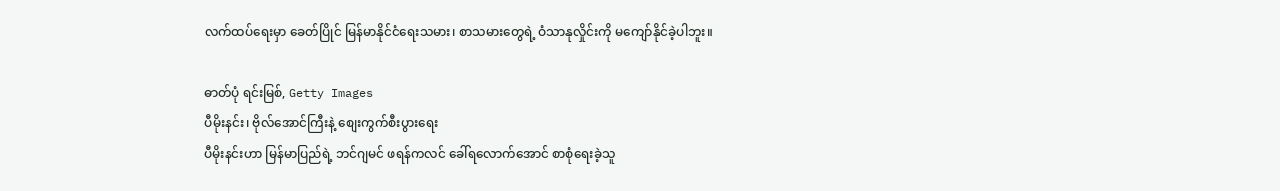လက်ထပ်ရေးမှာ ခေတ်ပြိုင် မြန်မာနိုင်ငံရေးသမား၊ စာသမားတွေရဲ့ ဝံသာနုလှိုင်းကို မကျော်နိုင်ခဲ့ပါဘူး။

ဓာတ်ပုံ ရင်းမြစ်, Getty Images
ပီမိုးနင်း၊ ဗိုလ်အောင်ကြီးနဲ့ စျေးကွက်စီးပွားရေး
ပီမိုးနင်းဟာ မြန်မာပြည်ရဲ့ ဘင်ဂျမင် ဖရန်ကလင် ခေါ်ရလောက်အောင် စာစုံရေးခဲ့သူ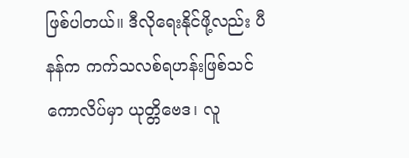ဖြစ်ပါတယ်။ ဒီလိုရေးနိုင်ဖို့လည်း ပီနန်က ကက်သလစ်ရဟန်းဖြစ်သင်ကောလိပ်မှာ ယုတ္တိဗေဒ၊ လူ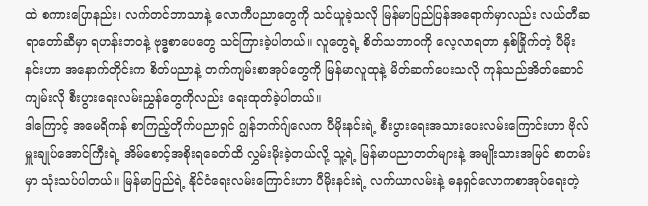ထဲ စကားပြောနည်း၊ လက်တင်ဘာသာနဲ့ လောကီပညာတွေကို သင်ယူခဲ့သလို မြန်မာပြည်ပြန်အရောက်မှာလည်း လယ်တီဆရာတော်ဆီမှာ ရဟန်းဘဝနဲ့ ဗုဒ္ဓစာပေတွေ သင်ကြားခဲ့ပါတယ်။ လူတွေရဲ့ စိတ်သဘာဝကို လေ့လာရတာ နှစ်ခြိုက်တဲ့ ပီမိုးနင်းဟာ အနောက်တိုင်းက စိတ်ပညာနဲ့ တက်ကျမ်းစာအုပ်တွေကို မြန်မာလူထုနဲ့ မိတ်ဆက်ပေးသလို ကုန်သည်အိတ်ဆောင်ကျမ်းလို စီးပွားရေးလမ်းညွှန်တွေကိုလည်း ရေးထုတ်ခဲ့ပါတယ်။
ဒါကြောင့် အမေရိကန် စာကြည့်တိုက်ပညာရှင် ဂျွန်ဘက်ဂျ်လေက ပီမိုးနင်းရဲ့ စီးပွားရေးအသားပေးလမ်းကြောင်းဟာ ဗိုလ်မှူးချုပ်အောင်ကြီးရဲ့ အိမ်စောင့်အစိုးရခေတ်ထိ လွှမ်းမိုးခဲ့တယ်လို့ သူ့ရဲ့ မြန်မာပညာတတ်များနဲ့ အမျိုးသားအမြင် စာတမ်းမှာ သုံးသပ်ပါတယ်။ မြန်မာပြည်ရဲ့ နိုင်ငံရေးလမ်းကြောင်းဟာ ပီမိုးနင်းရဲ့ လက်ယာလမ်းနဲ့ ဓနရှင်လောကစာအုပ်ရေးတဲ့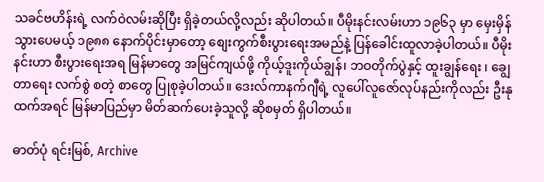သခင်ဗဟိန်းရဲ့ လက်ဝဲလမ်းဆိုပြီး ရှိခဲ့တယ်လို့လည်း ဆိုပါတယ်။ ပီမိုးနင်းလမ်းဟာ ၁၉၆၃ မှာ မှေးမှိန်သွားပေမယ့် ၁၉၈၈ နောက်ပိုင်းမှာတော့ စျေးကွက်စီးပွားရေးအမည်နဲ့ ပြန်ခေါင်းထူလာခဲ့ပါတယ်။ ပီမိုးနင်းဟာ စီးပွားရေးအရ မြန်မာတွေ အမြင်ကျယ်ဖို့ ကိုယ့်ဒူးကိုယ်ချွန်၊ ဘဝတိုက်ပွဲနှင့် ထူးချွန်ရေး ၊ ချွေတာရေး လက်စွဲ စတဲ့ စာတွေ ပြုစုခဲ့ပါတယ်။ ဒေးလ်ကာနက်ဂျီရဲ့ လူပေါ်လူဇော်လုပ်နည်းကိုလည်း ဦးနုထက်အရင် မြန်မာပြည်မှာ မိတ်ဆက်ပေးခဲ့သူလို့ ဆိုစမှတ် ရှိပါတယ်။

ဓာတ်ပုံ ရင်းမြစ်, Archive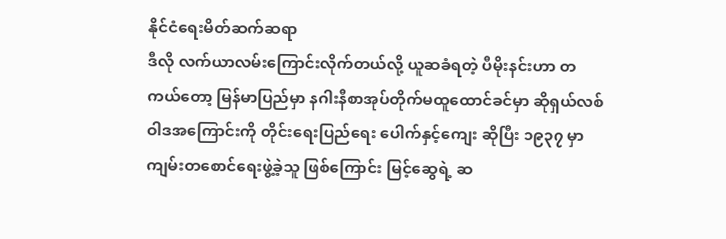နိုင်ငံရေးမိတ်ဆက်ဆရာ
ဒီလို လက်ယာလမ်းကြောင်းလိုက်တယ်လို့ ယူဆခံရတဲ့ ပီမိုးနင်းဟာ တကယ်တော့ မြန်မာပြည်မှာ နဂါးနီစာအုပ်တိုက်မထူထောင်ခင်မှာ ဆိုရှယ်လစ်ဝါဒအကြောင်းကို တိုင်းရေးပြည်ရေး ပေါက်နှင့်ကျေး ဆိုပြီး ၁၉၃၇ မှာ ကျမ်းတစောင်ရေးဖွဲ့ခဲ့သူ ဖြစ်ကြောင်း မြင့်ဆွေရဲ့ ဆ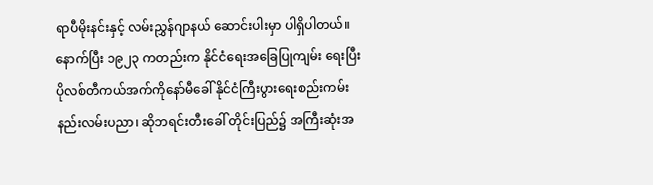ရာပီမိုးနင်းနှင့် လမ်းညွှန်ဂျာနယ် ဆောင်းပါးမှာ ပါရှိပါတယ်။ နောက်ပြီး ၁၉၂၃ ကတည်းက နိုင်ငံရေးအခြေပြုကျမ်း ရေးပြီး ပိုလစ်တီကယ်အက်ကိုနော်မီခေါ် နိုင်ငံကြီးပွားရေးစည်းကမ်းနည်းလမ်းပညာ၊ ဆိုဘရင်းတီးခေါ် တိုင်းပြည်၌ အကြီးဆုံးအ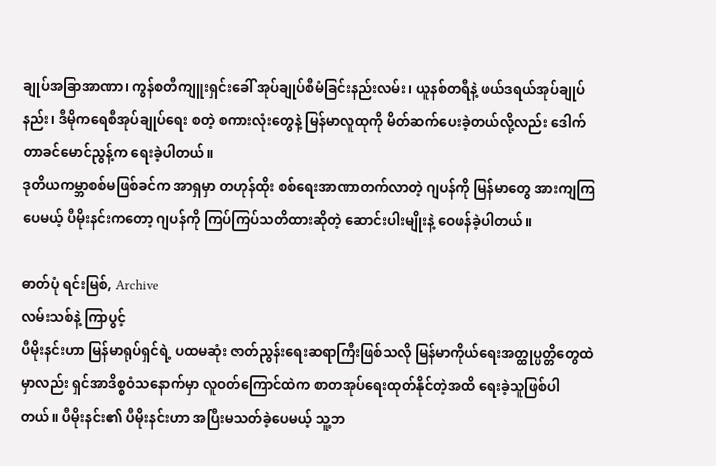ချုပ်အခြာအာဏာ၊ ကွန်စတီကျူးရှင်းခေါ် အုပ်ချုပ်စီမံခြင်းနည်းလမ်း၊ ယူနစ်တရီနဲ့ ဖယ်ဒရယ်အုပ်ချုပ်နည်း၊ ဒီမိုကရေစီအုပ်ချုပ်ရေး စတဲ့ စကားလုံးတွေနဲ့ မြန်မာလူထုကို မိတ်ဆက်ပေးခဲ့တယ်လို့လည်း ဒေါက်တာခင်မောင်ညွန့်က ရေးခဲ့ပါတယ်။
ဒုတိယကမ္ဘာစစ်မဖြစ်ခင်က အာရှမှာ တဟုန်ထိုး စစ်ရေးအာဏာတက်လာတဲ့ ဂျပန်ကို မြန်မာတွေ အားကျကြပေမယ့် ပီမိုးနင်းကတော့ ဂျပန်ကို ကြပ်ကြပ်သတိထားဆိုတဲ့ ဆောင်းပါးမျိုးနဲ့ ဝေဖန်ခဲ့ပါတယ်။

ဓာတ်ပုံ ရင်းမြစ်, Archive
လမ်းသစ်နဲ့ ကြာပွင့်
ပီမိုးနင်းဟာ မြန်မာရုပ်ရှင်ရဲ့ ပထမဆုံး ဇာတ်ညွန်းရေးဆရာကြီးဖြစ်သလို မြန်မာကိုယ်ရေးအတ္ထုပ္ပတ္တိတွေထဲမှာလည်း ရှင်အာဒိစ္စဝံသနောက်မှာ လူဝတ်ကြောင်ထဲက စာတအုပ်ရေးထုတ်နိုင်တဲ့အထိ ရေးခဲ့သူဖြစ်ပါတယ်။ ပီမိုးနင်း၏ ပီမိုးနင်းဟာ အပြီးမသတ်ခဲ့ပေမယ့် သူ့ဘ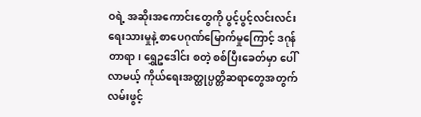ဝရဲ့ အဆိုးအကောင်းတွေကို ပွင့်ပွင့်လင်းလင်းရေးသားမှုနဲ့ စာပေဂုဏ်မြောက်မှုကြောင့် ဒဂုန်တာရာ၊ ရွှေဥဒေါင်း စတဲ့ စစ်ပြီးခေတ်မှာ ပေါ်လာမယ့် ကိုယ်ရေးအတ္ထုပ္ပတ္တိဆရာတွေအတွက် လမ်းဖွင့်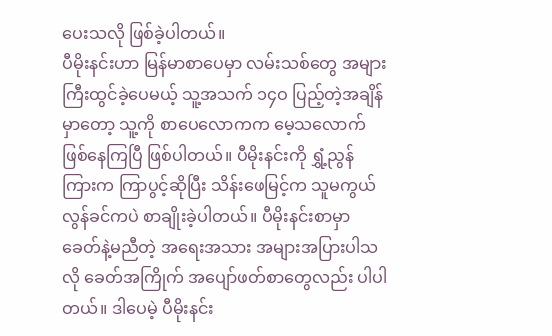ပေးသလို ဖြစ်ခဲ့ပါတယ်။
ပီမိုးနင်းဟာ မြန်မာစာပေမှာ လမ်းသစ်တွေ အများကြီးထွင်ခဲ့ပေမယ့် သူ့အသက် ၁၄ဝ ပြည့်တဲ့အချိန်မှာတော့ သူ့ကို စာပေလောကက မေ့သလောက် ဖြစ်နေကြပြီ ဖြစ်ပါတယ်။ ပီမိုးနင်းကို ရွှံ့ညွန်ကြားက ကြာပွင့်ဆိုပြီး သိန်းဖေမြင့်က သူမကွယ်လွန်ခင်ကပဲ စာချိုးခဲ့ပါတယ်။ ပီမိုးနင်းစာမှာ ခေတ်နဲ့မညီတဲ့ အရေးအသား အများအပြားပါသလို ခေတ်အကြိုက် အပျော်ဖတ်စာတွေလည်း ပါပါတယ်။ ဒါပေမဲ့ ပီမိုးနင်း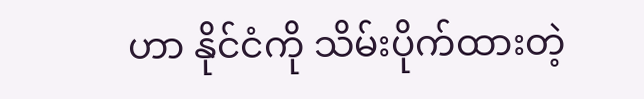ဟာ နိုင်ငံကို သိမ်းပိုက်ထားတဲ့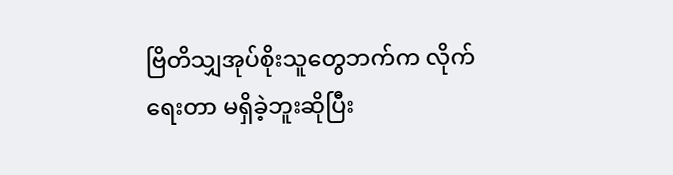ဗြိတိသျှအုပ်စိုးသူတွေဘက်က လိုက်ရေးတာ မရှိခဲ့ဘူးဆိုပြီး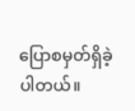ပြောစမှတ်ရှိခဲ့ပါတယ်။